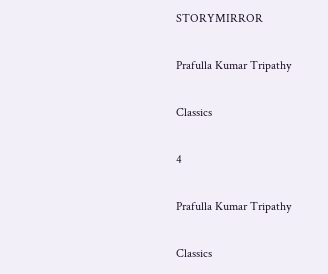STORYMIRROR

Prafulla Kumar Tripathy

Classics

4

Prafulla Kumar Tripathy

Classics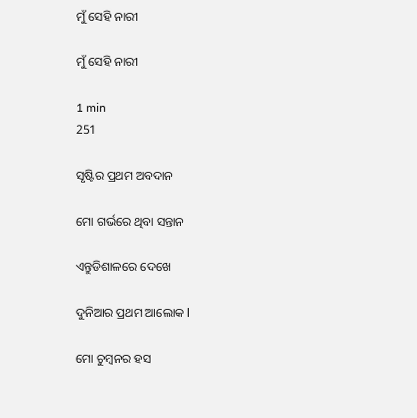ମୁଁ ସେହି ନାରୀ

ମୁଁ ସେହି ନାରୀ

1 min
251

ସୃଷ୍ଟିର ପ୍ରଥମ ଅବଦାନ

ମୋ ଗର୍ଭରେ ଥିବା ସନ୍ତାନ

ଏନ୍ତୁଡିଶାଳରେ ଦେଖେ

ଦୁନିଆର ପ୍ରଥମ ଆଲୋକ l

ମୋ ଚୁମ୍ବନର ହସ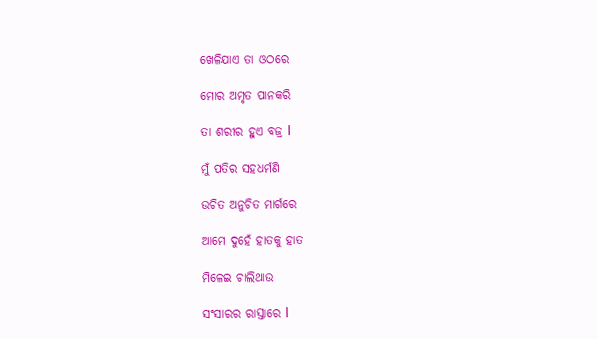ଖେଳିଯାଏ ତା ଓଠରେ

ମୋର ଅମୃତ ପାନକରି

ତା ଶରୀର ହୁଏ ବଜ୍ର l

ମୁଁ ପତିର ସହଧର୍ମଣି

ଉଚିତ ଅନୁଚିତ ମାର୍ଗରେ

ଆମେ ଦୁହେଁ ହାତକୁ ହାତ

ମିଳେଇ ଚାଲିଥାଉ

ସଂସାରର ରାସ୍ତାରେ l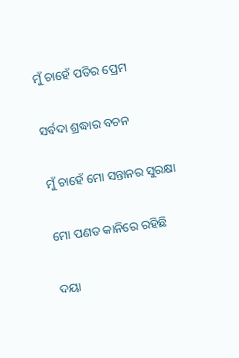ମୁଁ ଚାହେଁ ପତିର ପ୍ରେମ

ସର୍ବଦା ଶ୍ରଦ୍ଧାର ବଚନ

ମୁଁ ଚାହେଁ ମୋ ସନ୍ତାନର ସୁରକ୍ଷା

ମୋ ପଣତ କାନିରେ ରହିଛି

ଦୟା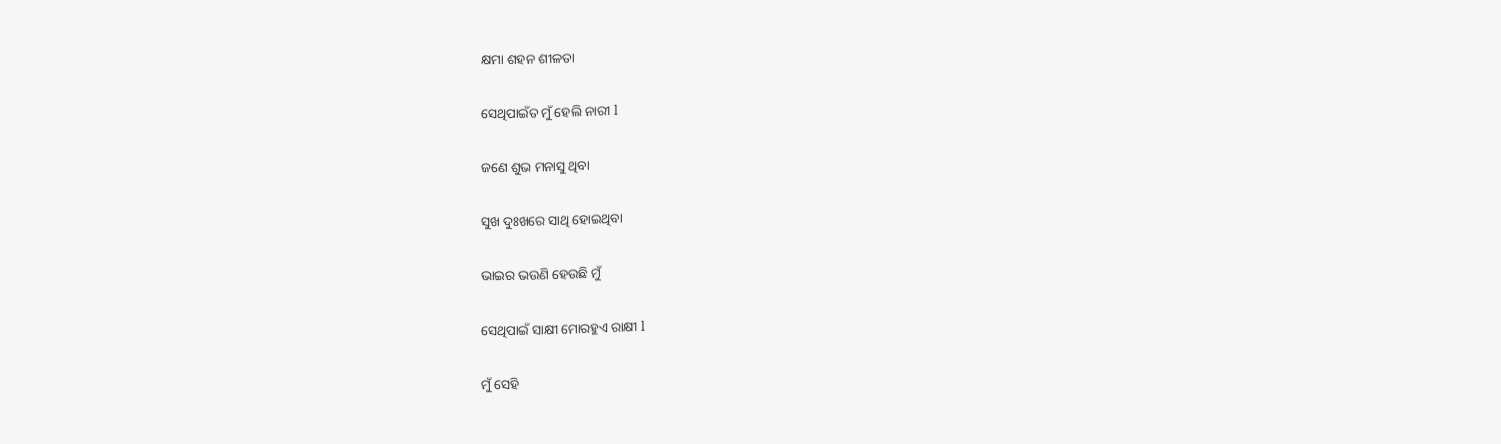କ୍ଷମା ଶହନ ଶୀଳତା

ସେଥିପାଇଁତ ମୁଁ ହେଲି ନାରୀ l

ଜଣେ ଶୁଭ ମନାସୁ ଥିବା

ସୁଖ ଦୁଃଖରେ ସାଥି ହୋଇଥିବା

ଭାଇର ଭଉଣି ହେଉଛି ମୁଁ

ସେଥିପାଇଁ ସାକ୍ଷୀ ମୋରହୁଏ ରାକ୍ଷୀ l

ମୁଁ ସେହି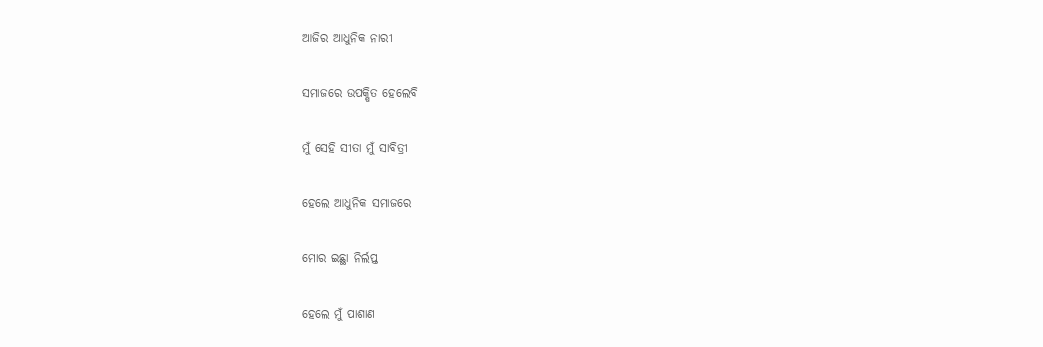ଆଜିର ଆଧୁନିକ ନାରୀ

ସମାଜରେ ଉପକ୍ଷିତ ହେଲେବି

ମୁଁ ସେହି ସୀତା ମୁଁ ସାବିତ୍ରୀ

ହେଲେ ଆଧୁନିକ ସମାଜରେ

ମୋର ଇଛ୍ଥା ନିର୍ଲପ୍ତ

ହେଲେ ମୁଁ ପାଶାଣ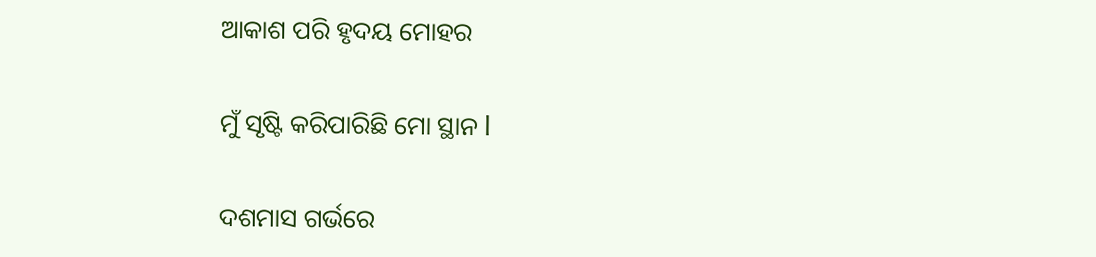ଆକାଶ ପରି ହୃଦୟ ମୋହର

ମୁଁ ସୃଷ୍ଟି କରିପାରିଛି ମୋ ସ୍ଥାନ l

ଦଶମାସ ଗର୍ଭରେ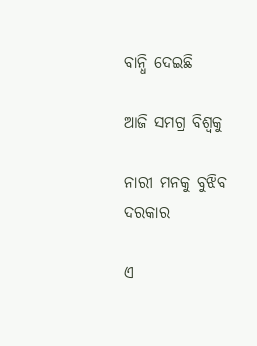ବାନ୍ଧି ଦେଇଛି

ଆଜି ସମଗ୍ର ବିଶ୍ବକୁ

ନାରୀ ମନକୁ ବୁଝିବ ଦରକାର

ଏ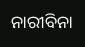ନାରୀବିନା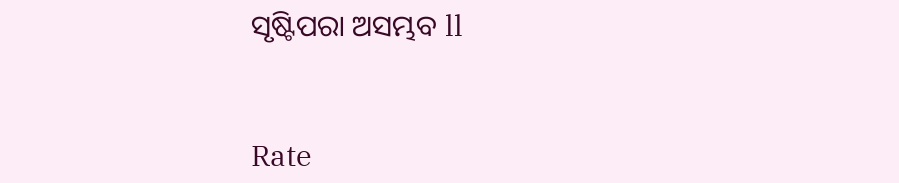ସୃଷ୍ଟିପରା ଅସମ୍ଭବ ll


Rate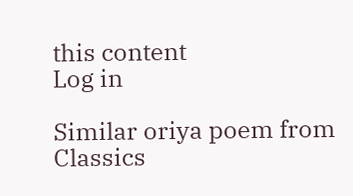this content
Log in

Similar oriya poem from Classics